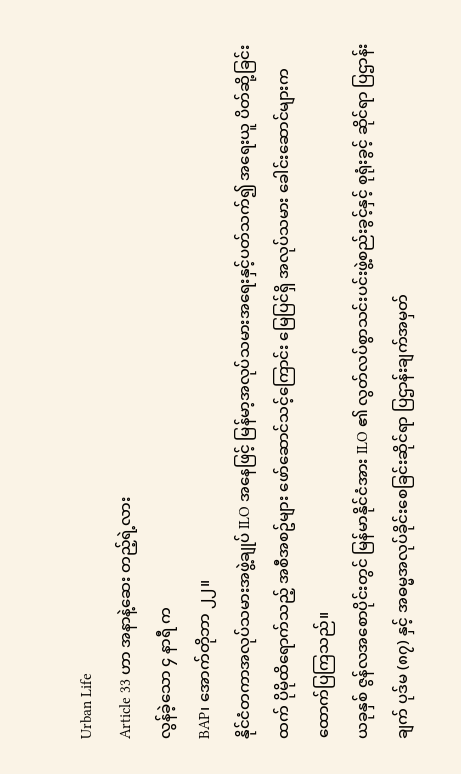Urban Life
Article 33 ဟာ အနာနဲ့ဆေး တည့်ရဲ့လား
လွန်ခဲ့သော ၄ နာရီ က
BAP၊ အောက်တိုဘာ ၂၂။
နိုင်ငံတကာအလုပ်သမားအဖွဲ့ချုပ် ILO အနေဖြင့် မြန်မာ့အလုပ်သမားအရေးနှင့်ပတ်သက်၍ အရေးယူ ပိတ်ဆို့ခြင်းထက် ပိုမိုထိရောက်သည့် အစီအစဥ်များ ဖော်ဆောင်သင့်ကြောင်း မြေပြင်ရှိ အလုပ်သမား ခေါင်းဆောင်များက ထောက်ပြကြသည်။
ယခုနှစ် ဇွန်လအစောပိုင်းတွင် မြန်မာနိုင်ငံအား ILO ၏ လွတ်လပ်စွာသင်းပင်းဖွဲ့စည်းခွင့်နှင့် စုရုံးခွင့် ဆိုင်ရာ ပြဌာန်းချက် ပုဒ်မ (၈၇) နှင့် အဓမ္မအလုပ်ခိုင်းစေခြင်းဆိုင်ရာ ပြဌာန်းချက်အမှတ်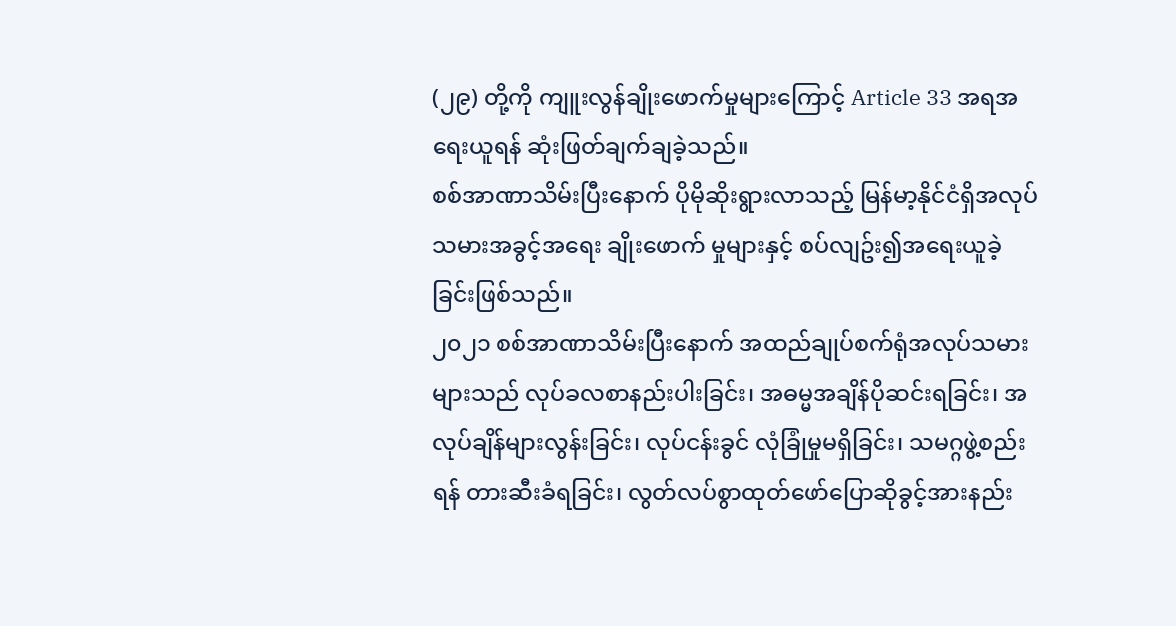(၂၉) တို့ကို ကျူးလွန်ချိုးဖောက်မှုများကြောင့် Article 33 အရအရေးယူရန် ဆုံးဖြတ်ချက်ချခဲ့သည်။
စစ်အာဏာသိမ်းပြီးနောက် ပိုမိုဆိုးရွားလာသည့် မြန်မာ့နိုင်ငံရှိအလုပ်သမားအခွင့်အရေး ချိုးဖောက် မှုများနှင့် စပ်လျဥ်း၍အရေးယူခဲ့ခြင်းဖြစ်သည်။
၂၀၂၁ စစ်အာဏာသိမ်းပြီးနောက် အထည်ချုပ်စက်ရုံအလုပ်သမားများသည် လုပ်ခလစာနည်းပါးခြင်း၊ အဓမ္မအချိန်ပိုဆင်းရခြင်း၊ အလုပ်ချိန်များလွန်းခြင်း၊ လုပ်ငန်းခွင် လုံခြုံမှုမရှိခြင်း၊ သမဂ္ဂဖွဲ့စည်းရန် တားဆီးခံရခြင်း၊ လွတ်လပ်စွာထုတ်ဖော်ပြောဆိုခွင့်အားနည်း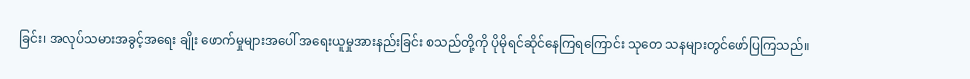ခြင်း၊ အလုပ်သမားအခွင့်အရေး ချိုး ဖောက်မှုများအပေါ် အရေးယူမှုအားနည်းခြင်း စသည်တို့ကို ပိုမိုရင်ဆိုင်နေကြရကြောင်း သုတေ သနများတွင်ဖော်ပြကြသည်။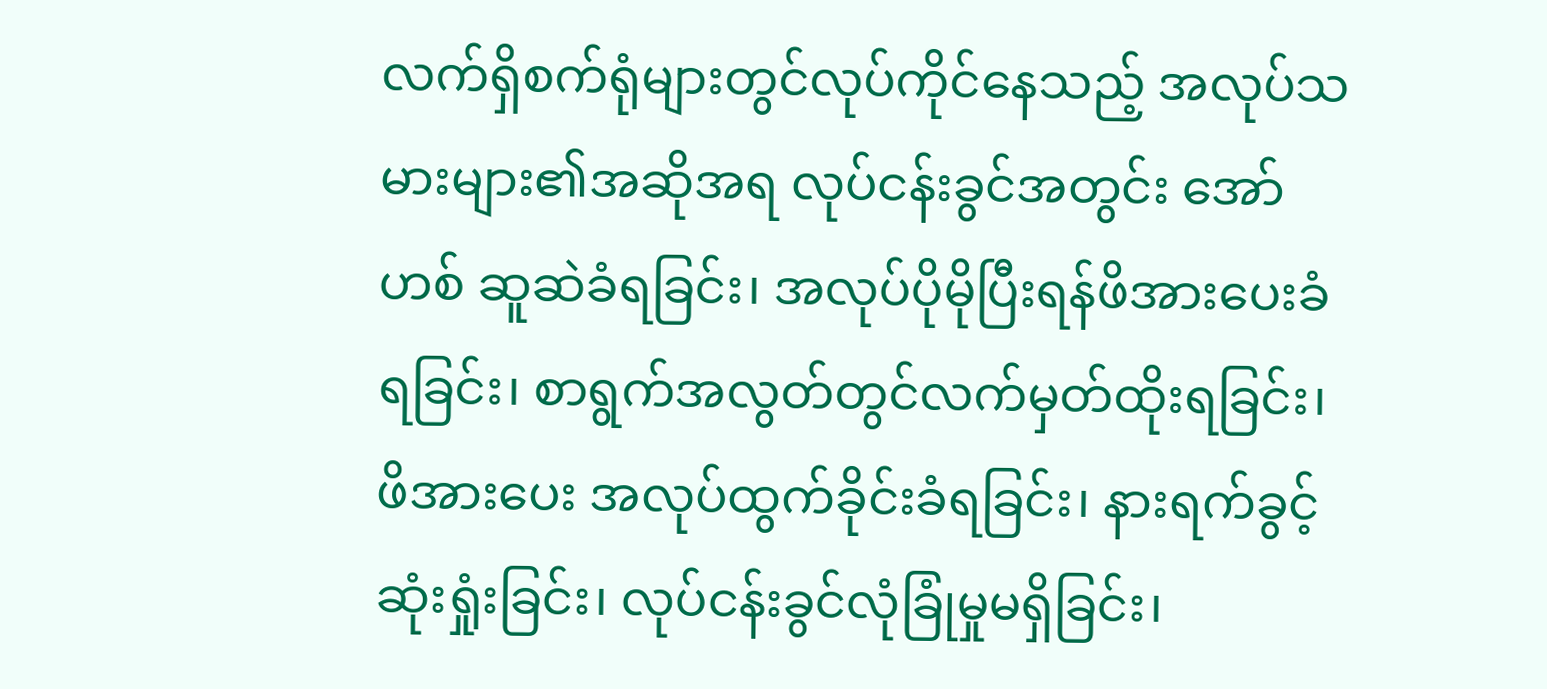လက်ရှိစက်ရုံများတွင်လုပ်ကိုင်နေသည့် အလုပ်သမားများ၏အဆိုအရ လုပ်ငန်းခွင်အတွင်း အော်ဟစ် ဆူဆဲခံရခြင်း၊ အလုပ်ပိုမိုပြီးရန်ဖိအားပေးခံရခြင်း၊ စာရွက်အလွတ်တွင်လက်မှတ်ထိုးရခြင်း၊ ဖိအားပေး အလုပ်ထွက်ခိုင်းခံရခြင်း၊ နားရက်ခွင့်ဆုံးရှုံးခြင်း၊ လုပ်ငန်းခွင်လုံခြုံမှုမရှိခြင်း၊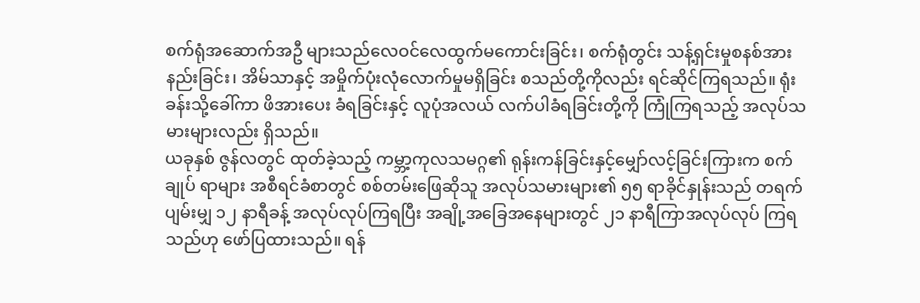စက်ရုံအဆောက်အဦ များသည်လေဝင်လေထွက်မကောင်းခြင်း၊ စက်ရုံတွင်း သန့်ရှင်းမှုစနစ်အားနည်းခြင်း၊ အိမ်သာနှင့် အမှိုက်ပုံးလုံလောက်မှုမရှိခြင်း စသည်တို့ကိုလည်း ရင်ဆိုင်ကြရသည်။ ရုံးခန်းသို့ခေါ်ကာ ဖိအားပေး ခံရခြင်းနှင့် လူပုံအလယ် လက်ပါခံရခြင်းတို့ကို ကြုံကြရသည့် အလုပ်သမားများလည်း ရှိသည်။
ယခုနှစ် ဇွန်လတွင် ထုတ်ခဲ့သည့် ကမ္ဘာ့ကုလသမဂ္ဂ၏ ရုန်းကန်ခြင်းနှင့်မျှော်လင့်ခြင်းကြားက စက်ချုပ် ရာများ အစီရင်ခံစာတွင် စစ်တမ်းဖြေဆိုသူ အလုပ်သမားများ၏ ၅၅ ရာခိုင်နှုန်းသည် တရက် ပျမ်းမျှ ၁၂ နာရီခန့် အလုပ်လုပ်ကြရပြီး အချို့အခြေအနေများတွင် ၂၁ နာရီကြာအလုပ်လုပ် ကြရသည်ဟု ဖော်ပြထားသည်။ ရန်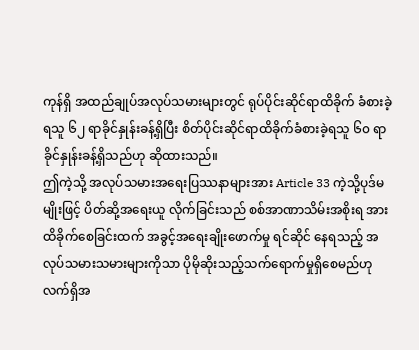ကုန်ရှိ အထည်ချုပ်အလုပ်သမားများတွင် ရုပ်ပိုင်းဆိုင်ရာထိခိုက် ခံစားခဲ့ရသူ ၆၂ ရာခိုင်နှုန်းခန့်ရှိပြီး စိတ်ပိုင်းဆိုင်ရာထိခိုက်ခံစားခဲ့ရသူ ၆၀ ရာခိုင်နှုန်းခန့်ရှိသည်ဟု ဆိုထားသည်။
ဤကဲ့သို့ အလုပ်သမားအရေးပြဿနာများအား Article 33 ကဲ့သို့ပုဒ်မမျိုးဖြင့် ပိတ်ဆို့အရေးယူ လိုက်ခြင်းသည် စစ်အာဏာသိမ်းအစိုးရ အားထိခိုက်စေခြင်းထက် အခွင့်အရေးချိုးဖောက်မှု ရင်ဆိုင် နေရသည့် အလုပ်သမားသမားများကိုသာ ပိုမိုဆိုးသည့်သက်ရောက်မှုရှိစေမည်ဟု လက်ရှိအ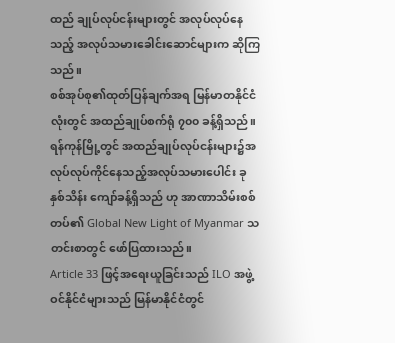ထည် ချုပ်လုပ်ငန်းများတွင် အလုပ်လုပ်နေသည့် အလုပ်သမားခေါင်းဆောင်များက ဆိုကြသည်။
စစ်အုပ်စု၏ထုတ်ပြန်ချက်အရ မြန်မာတနိုင်ငံလုံးတွင် အထည်ချုပ်စက်ရုံ ၇၀၀ ခန့်ရှိသည်။ ရန်ကုန်မြို့တွင် အထည်ချုပ်လုပ်ငန်းများ၌အလုပ်လုပ်ကိုင်နေသည့်အလုပ်သမားပေါင်း ခုနှစ်သိန်း ကျော်ခန့်ရှိသည် ဟု အာဏာသိမ်းစစ်တပ်၏ Global New Light of Myanmar သတင်းစာတွင် ဖော်ပြထားသည်။
Article 33 ဖြင့်အရေးယူခြင်းသည် ILO အဖွဲ့ဝင်နိုင်ငံများသည် မြန်မာနိုင်ငံတွင်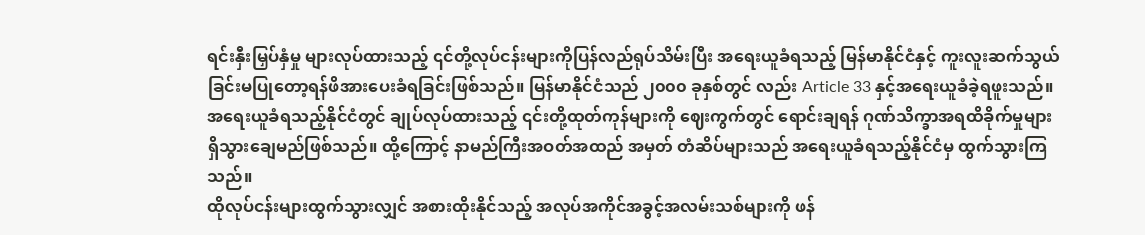ရင်းနှီးမြှပ်နှံမှု များလုပ်ထားသည့် ၎င်တို့လုပ်ငန်းများကိုပြန်လည်ရုပ်သိမ်းပြီး အရေးယူခံရသည့် မြန်မာနိုင်ငံနှင့် ကူးလူးဆက်သွယ်ခြင်းမပြုတော့ရန်ဖိအားပေးခံရခြင်းဖြစ်သည်။ မြန်မာနိုင်ငံသည် ၂၀၀၀ ခုနှစ်တွင် လည်း Article 33 နှင့်အရေးယူခံခဲ့ရဖူးသည်။
အရေးယူခံရသည့်နိုင်ငံတွင် ချုပ်လုပ်ထားသည့် ၎င်းတို့ထုတ်ကုန်များကို ဈေးကွက်တွင် ရောင်းချရန် ဂုဏ်သိက္ခာအရထိခိုက်မှုများရှိသွားချေမည်ဖြစ်သည်။ ထို့ကြောင့် နာမည်ကြီးအဝတ်အထည် အမှတ် တံဆိပ်များသည် အရေးယူခံရသည့်နိုင်ငံမှ ထွက်သွားကြသည်။
ထိုလုပ်ငန်းများထွက်သွားလျှင် အစားထိုးနိုင်သည့် အလုပ်အကိုင်အခွင့်အလမ်းသစ်များကို ဖန်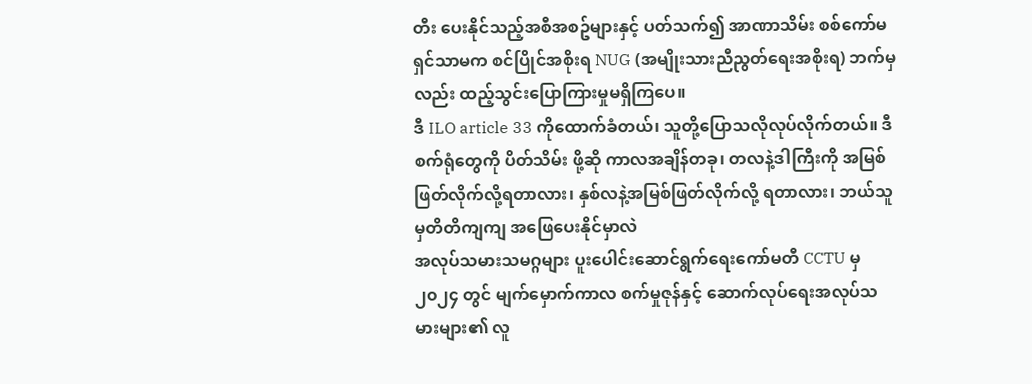တီး ပေးနိုင်သည့်အစီအစဥ်များနှင့် ပတ်သက်၍ အာဏာသိမ်း စစ်ကော်မရှင်သာမက စင်ပြိုင်အစိုးရ NUG (အမျိုးသားညီညွတ်ရေးအစိုးရ) ဘက်မှလည်း ထည့်သွင်းပြောကြားမှုမရှိကြပေ။
ဒီ ILO article 33 ကိုထောက်ခံတယ်၊ သူတို့ပြောသလိုလုပ်လိုက်တယ်။ ဒီစက်ရုံတွေကို ပိတ်သိမ်း ဖို့ဆို ကာလအချိန်တခု၊ တလနဲ့ဒါကြီးကို အမြစ်ဖြတ်လိုက်လို့ရတာလား၊ နှစ်လနဲ့အမြစ်ဖြတ်လိုက်လို့ ရတာလား၊ ဘယ်သူမှတိတိကျကျ အဖြေပေးနိုင်မှာလဲ
အလုပ်သမားသမဂ္ဂများ ပူးပေါင်းဆောင်ရွက်ရေးကော်မတီ CCTU မှ ၂၀၂၄ တွင် မျက်မှောက်ကာလ စက်မှုဇုန်နှင့် ဆောက်လုပ်ရေးအလုပ်သမားများ၏ လူ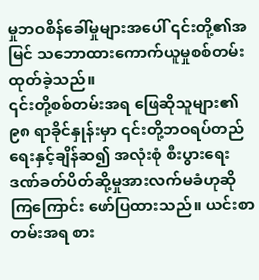မှုဘဝစိန်ခေါ်မှုများအပေါ် ၎င်းတို့၏အမြင် သဘောထားကောက်ယူမှုစစ်တမ်းထုတ်ခဲ့သည်။
၎င်းတို့စစ်တမ်းအရ ဖြေဆိုသူများ၏ ၉၈ ရာခိုင်နှုန်းမှာ ၎င်းတို့ဘဝရပ်တည်ရေးနှင့်ချိန်ဆ၍ အလုံးစုံ စီးပွားရေးဒဏ်ခတ်ပိတ်ဆို့မှုအားလက်မခံဟုဆိုကြကြောင်း ဖော်ပြထားသည်။ ယင်းစာတမ်းအရ စား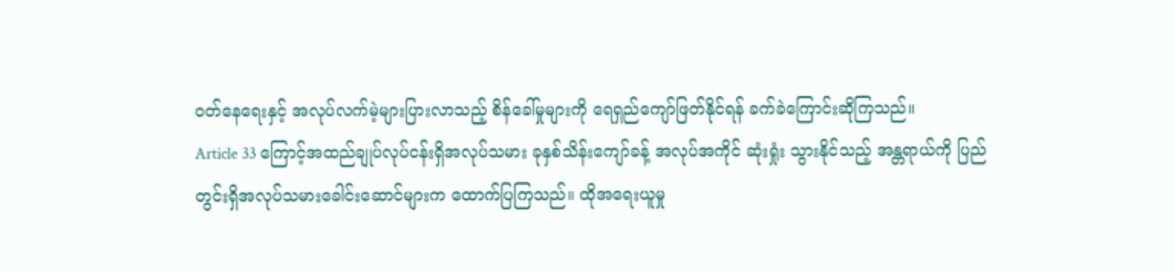ဝတ်နေရေးနှင့် အလုပ်လက်မဲ့များပြားလာသည့် စိန်ခေါ်မှုများကို ရေရှည်ကျော်ဖြတ်နိုင်ရန် ခက်ခဲကြောင်းဆိုကြသည်။
Article 33 ကြောင့်အထည်ချုပ်လုပ်ငန်းရှိအလုပ်သမား ခုနှစ်သိန်းကျော်ခန့် အလုပ်အကိုင် ဆုံးရှုံး သွားနိုင်သည့် အန္တရာယ်ကို ပြည်တွင်းရှိအလုပ်သမားခေါင်းဆောင်များက ထောက်ပြကြသည်။ ထိုအရေးယူမှု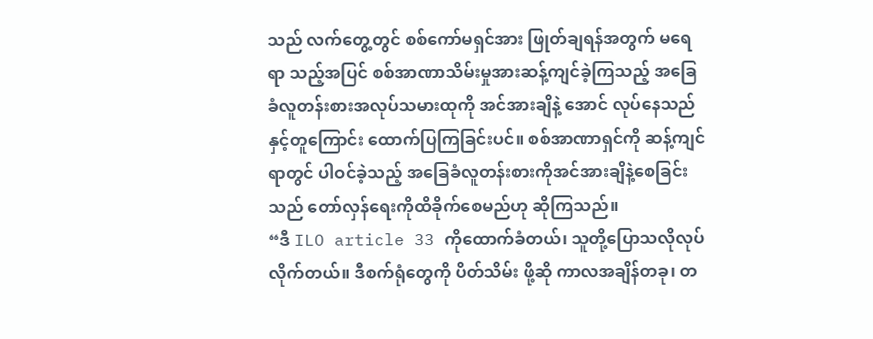သည် လက်တွေ့တွင် စစ်ကော်မရှင်အား ဖြုတ်ချရန်အတွက် မရေရာ သည့်အပြင် စစ်အာဏာသိမ်းမှုအားဆန့်ကျင်ခဲ့ကြသည့် အခြေခံလူတန်းစားအလုပ်သမားထုကို အင်အားချိနဲ့ အောင် လုပ်နေသည်နှင့်တူကြောင်း ထောက်ပြကြခြင်းပင်။ စစ်အာဏာရှင်ကို ဆန့်ကျင်ရာတွင် ပါဝင်ခဲ့သည့် အခြေခံလူတန်းစားကိုအင်အားချိနဲ့စေခြင်းသည် တော်လှန်ရေးကိုထိခိုက်စေမည်ဟု ဆိုကြသည်။
“ဒီ ILO article 33 ကိုထောက်ခံတယ်၊ သူတို့ပြောသလိုလုပ်လိုက်တယ်။ ဒီစက်ရုံတွေကို ပိတ်သိမ်း ဖို့ဆို ကာလအချိန်တခု၊ တ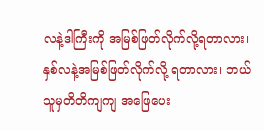လနဲ့ဒါကြီးကို အမြစ်ဖြတ်လိုက်လို့ရတာလား၊ နှစ်လနဲ့အမြစ်ဖြတ်လိုက်လို့ ရတာလား၊ ဘယ်သူမှတိတိကျကျ အဖြေပေး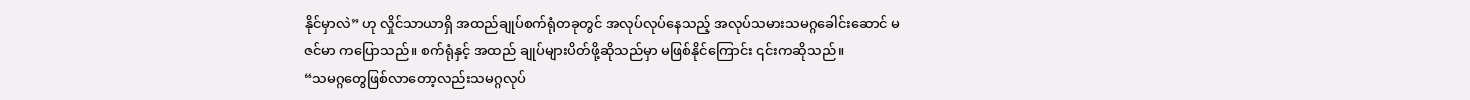နိုင်မှာလဲ” ဟု လှိုင်သာယာရှိ အထည်ချုပ်စက်ရုံတခုတွင် အလုပ်လုပ်နေသည့် အလုပ်သမားသမဂ္ဂခေါင်းဆောင် မဇင်မာ ကပြောသည်။ စက်ရုံနှင့် အထည် ချုပ်များပိတ်ဖို့ဆိုသည်မှာ မဖြစ်နိုင်ကြောင်း ၎င်းကဆိုသည်။
“သမဂ္ဂတွေဖြစ်လာတော့လည်းသမဂ္ဂလုပ်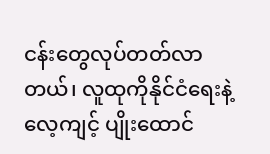ငန်းတွေလုပ်တတ်လာတယ်၊ လူထုကိုနိုင်ငံရေးနဲ့ လေ့ကျင့် ပျိုးထောင်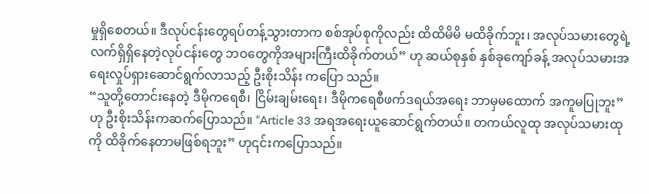မှုရှိစေတယ်။ ဒီလုပ်ငန်းတွေရပ်တန့်သွားတာက စစ်အုပ်စုကိုလည်း ထိထိမိမိ မထိခိုက်ဘူး၊ အလုပ်သမားတွေရဲ့လက်ရှိရှိနေတဲ့လုပ်ငန်းတွေ ဘဝတွေကိုအများကြီးထိခိုက်တယ်” ဟု ဆယ်စုနှစ် နှစ်ခုကျော်ခန့် အလုပ်သမားအရေးလှုပ်ရှားဆောင်ရွက်လာသည့် ဦးစိုးသိန်း ကပြော သည်။
“သူတို့တောင်းနေတဲ့ ဒီမိုကရေစီ၊ ငြိမ်းချမ်းရေး၊ ဒီမိုကရေစီဖက်ဒရယ်အရေး ဘာမှမထောက် အကူမပြုဘူး” ဟု ဦးစိုးသိန်းကဆက်ပြောသည်။ “Article 33 အရအရေးယူဆောင်ရွက်တယ်။ တကယ်လူထု အလုပ်သမားထုကို ထိခိုက်နေတာမဖြစ်ရဘူး” ဟု၎င်းကပြောသည်။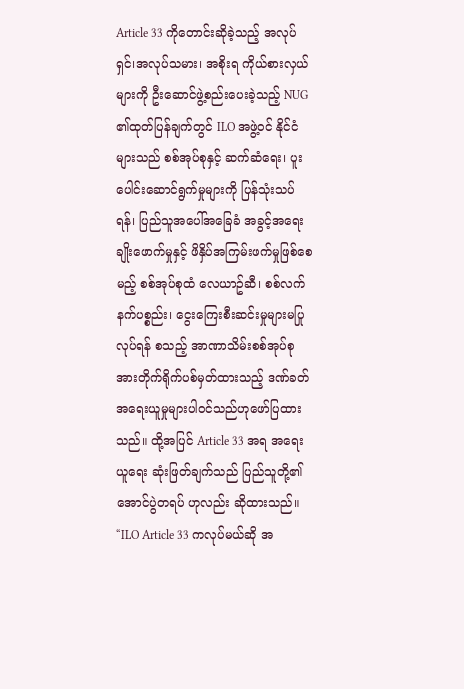Article 33 ကိုတောင်းဆိုခဲ့သည့် အလုပ်ရှင်၊အလုပ်သမား၊ အစိုးရ ကိုယ်စားလှယ်များကို ဦးဆောင်ဖွဲ့စည်းပေးခဲ့သည့် NUG ၏ထုတ်ပြန်ချက်တွင် ILO အဖွဲ့ဝင် နိုင်ငံများသည် စစ်အုပ်စုနှင့် ဆက်ဆံရေး၊ ပူးပေါင်းဆောင်ရွက်မှုများကို ပြန်သုံးသပ်ရန်၊ ပြည်သူအပေါ်အခြေခံ အခွင့်အရေး ချိုးဖောက်မှုနှင့် ဖိနှိပ်အကြမ်းဖက်မှုဖြစ်စေမည့် စစ်အုပ်စုထံ လေယာဥ်ဆီ၊ စစ်လက်နက်ပစ္စည်း၊ ငွေးကြေးစီးဆင်းမှုများမပြုလုပ်ရန် စသည့် အာဏာသိမ်းစစ်အုပ်စု အားတိုက်ရိုက်ပစ်မှတ်ထားသည့် ဒဏ်ခတ်အရေးယူမှုများပါဝင်သည်ဟုဖော်ပြထားသည်။ ထို့အပြင် Article 33 အရ အရေးယူရေး ဆုံးဖြတ်ချက်သည် ပြည်သူတို့၏အောင်ပွဲတရပ် ဟုလည်း ဆိုထားသည်။
“ILO Article 33 ကလုပ်မယ်ဆို အ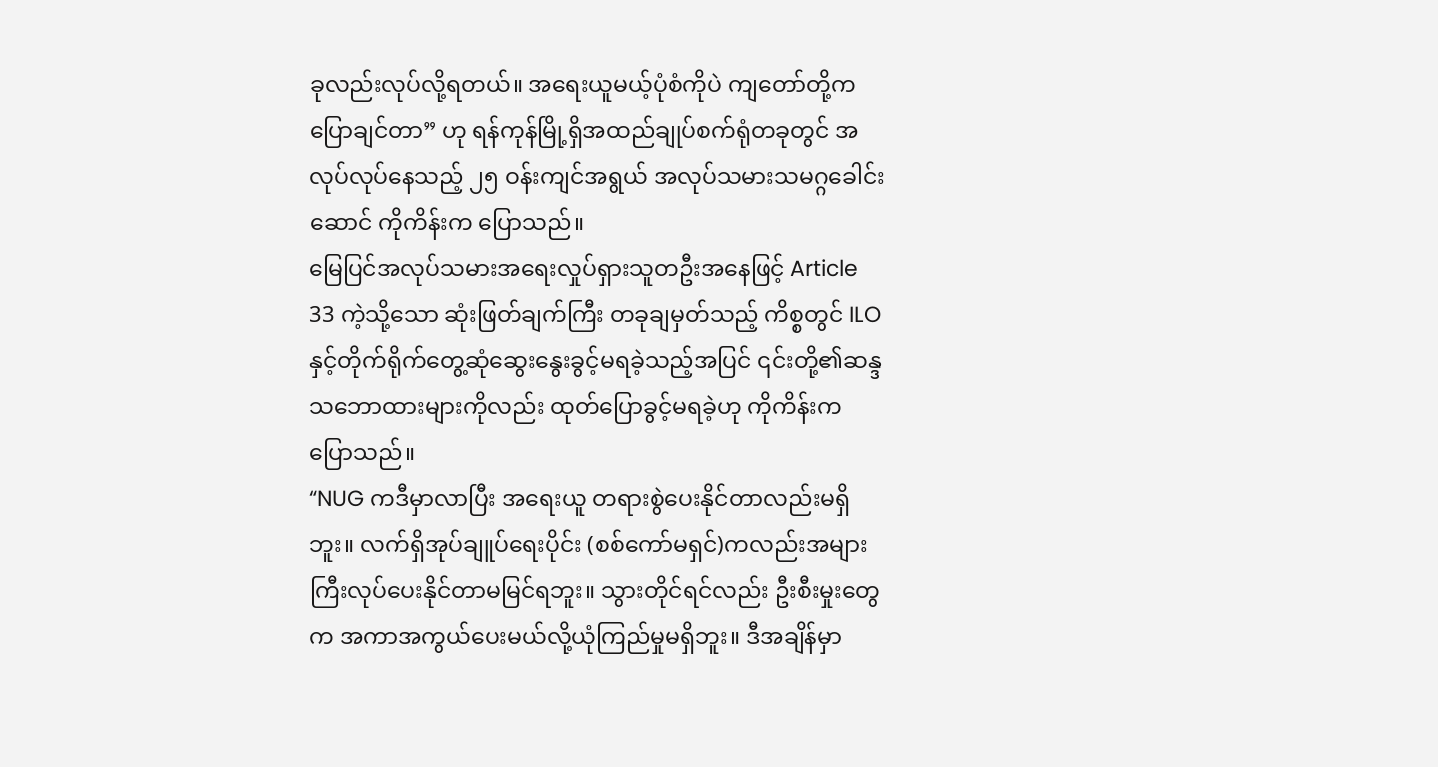ခုလည်းလုပ်လို့ရတယ်။ အရေးယူမယ့်ပုံစံကိုပဲ ကျတော်တို့က ပြောချင်တာ” ဟု ရန်ကုန်မြို့ရှိအထည်ချုပ်စက်ရုံတခုတွင် အလုပ်လုပ်နေသည့် ၂၅ ဝန်းကျင်အရွယ် အလုပ်သမားသမဂ္ဂခေါင်းဆောင် ကိုကိန်းက ပြောသည်။
မြေပြင်အလုပ်သမားအရေးလှုပ်ရှားသူတဦးအနေဖြင့် Article 33 ကဲ့သို့သော ဆုံးဖြတ်ချက်ကြီး တခုချမှတ်သည့် ကိစ္စတွင် ILO နှင့်တိုက်ရိုက်တွေ့ဆုံဆွေးနွေးခွင့်မရခဲ့သည့်အပြင် ၎င်းတို့၏ဆန္ဒ သဘောထားများကိုလည်း ထုတ်ပြောခွင့်မရခဲ့ဟု ကိုကိန်းကပြောသည်။
“NUG ကဒီမှာလာပြီး အရေးယူ တရားစွဲပေးနိုင်တာလည်းမရှိဘူး။ လက်ရှိအုပ်ချူပ်ရေးပိုင်း (စစ်ကော်မရှင်)ကလည်းအများကြီးလုပ်ပေးနိုင်တာမမြင်ရဘူး။ သွားတိုင်ရင်လည်း ဦးစီးမှုးတွေက အကာအကွယ်ပေးမယ်လို့ယုံကြည်မှုမရှိဘူး။ ဒီအချိန်မှာ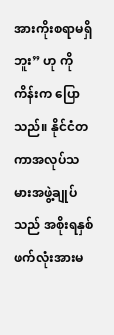အားကိုးစရာမရှိဘူး” ဟု ကိုကိန်းက ပြောသည်။ နိုင်ငံတကာအလုပ်သမားအဖွဲ့ချုပ်သည် အစိုးရနှစ်ဖက်လုံးအားမ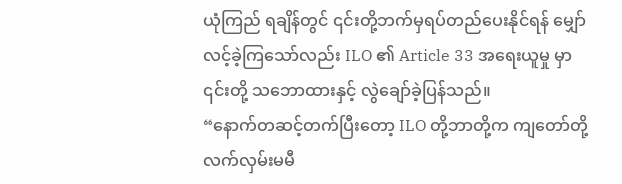ယုံကြည် ရချိန်တွင် ၎င်းတို့ဘက်မှရပ်တည်ပေးနိုင်ရန် မျှော်လင့်ခဲ့ကြသော်လည်း ILO ၏ Article 33 အရေးယူမှု မှာ ၎င်းတို့ သဘောထားနှင့် လွဲချော်ခဲ့ပြန်သည်။
“နောက်တဆင့်တက်ပြီးတော့ ILO တို့ဘာတို့က ကျတော်တို့ လက်လှမ်းမမီ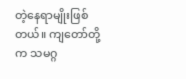တဲ့နေရာမျိုးဖြစ်တယ်။ ကျတော်တို့က သမဂ္ဂ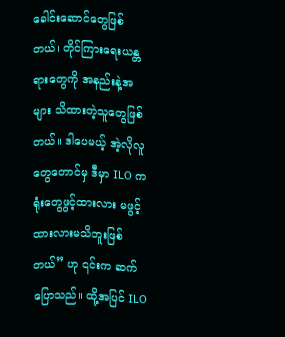ခေါင်းဆောင်တွေဖြစ်တယ်၊ တိုင်ကြားရေးယန္တရားတွေကို အနည်းနဲ့အများ သိထားတဲ့သူတွေဖြစ်တယ်။ ဒါပေမယ့် အဲ့လိုလူတွေတောင်မှ ဒီမှာ ILO ကရုံးတွေဖွင့်ထားလား မဖွင့်ထားလားမသိဘူးဖြစ်တယ်” ဟု ၎င်းက ဆက်ပြောသည်။ ထို့အပြင် ILO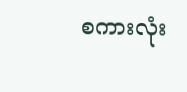စကားလုံး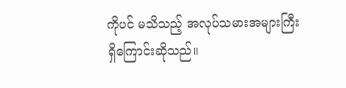ကိုပင် မသိသည့် အလုပ်သမားအများကြီးရှိကြောင်းဆိုသည်။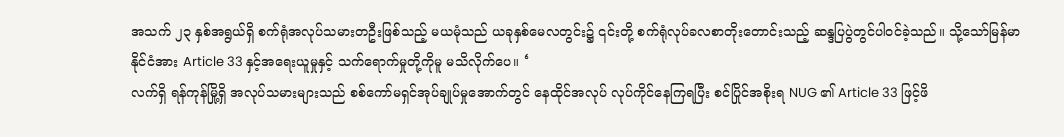အသက် ၂၃ နှစ်အရွယ်ရှိ စက်ရုံအလုပ်သမားတဦးဖြစ်သည့် မယမုံသည် ယခုနှစ်မေလတွင်း၌ ၎င်းတို့ စက်ရုံလုပ်ခလစာတိုးတောင်းသည့် ဆန္ဒပြပွဲတွင်ပါဝင်ခဲ့သည်။ သို့သော်မြန်မာနိုင်ငံအား Article 33 နှင့်အရေးယူမှုနှင့် သက်ရောက်မှုတို့ကိုမူ မသိလိုက်ပေ။ ‘
လက်ရှိ ရန်ကုန်မြို့ရှိ အလုပ်သမားများသည် စစ်ကော်မရှင်အုပ်ချုပ်မှုအောက်တွင် နေထိုင်အလုပ် လုပ်ကိုင်နေကြရပြီး စင်ပြိုင်အစိုးရ NUG ၏ Article 33 ဖြင့်ဖိ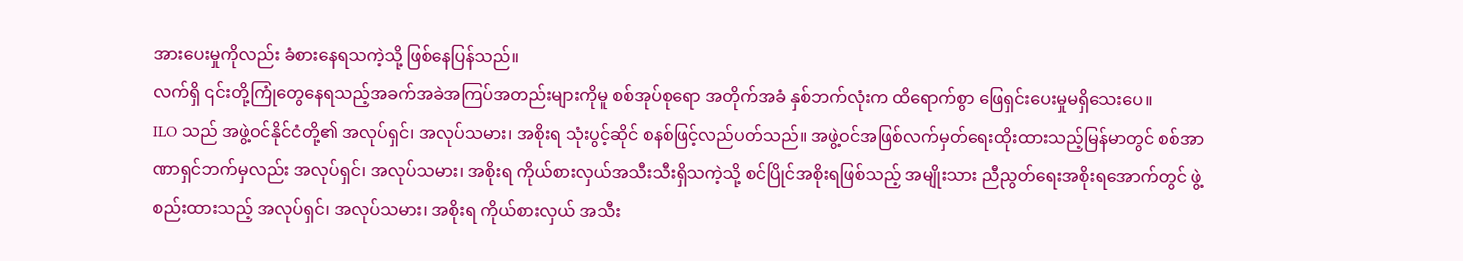အားပေးမှုကိုလည်း ခံစားနေရသကဲ့သို့ ဖြစ်နေပြန်သည်။
လက်ရှိ ၎င်းတို့ကြုံတွေနေရသည့်အခက်အခဲအကြပ်အတည်းများကိုမူ စစ်အုပ်စုရော အတိုက်အခံ နှစ်ဘက်လုံးက ထိရောက်စွာ ဖြေရှင်းပေးမှုမရှိသေးပေ။
ILO သည် အဖွဲ့ဝင်နိုင်ငံတို့၏ အလုပ်ရှင်၊ အလုပ်သမား၊ အစိုးရ သုံးပွင့်ဆိုင် စနစ်ဖြင့်လည်ပတ်သည်။ အဖွဲ့ဝင်အဖြစ်လက်မှတ်ရေးထိုးထားသည့်မြန်မာတွင် စစ်အာဏာရှင်ဘက်မှလည်း အလုပ်ရှင်၊ အလုပ်သမား၊ အစိုးရ ကိုယ်စားလှယ်အသီးသီးရှိသကဲ့သို့ စင်ပြိုင်အစိုးရဖြစ်သည့် အမျိုးသား ညီညွတ်ရေးအစိုးရအောက်တွင် ဖွဲ့စည်းထားသည့် အလုပ်ရှင်၊ အလုပ်သမား၊ အစိုးရ ကိုယ်စားလှယ် အသီး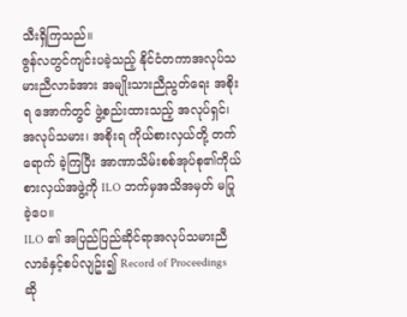သီးရှိကြသည်။
ဇွန်လတွင်ကျင်းပခဲ့သည့် နိုင်ငံတကာအလုပ်သမားညီလာခံအား အမျိုးသားညီညွတ်ရေး အစိုးရ အောက်တွင် ဖွဲ့စည်းထားသည့် အလုပ်ရှင်၊အလုပ်သမား၊ အစိုးရ ကိုယ်စားလှယ်တို့ တက်ရောက် ခဲ့ကြပြီး အာဏာသိမ်းစစ်အုပ်စု၏ကိုယ်စားလှယ်အဖွဲ့ကို ILO ဘက်မှအသိအမှတ် မပြုခဲ့ပေ။
ILO ၏ အပြည်ပြည်ဆိုင်ရာအလုပ်သမားညီလာခံနှင့်စပ်လျဥ်း၍ Record of Proceedings ဆို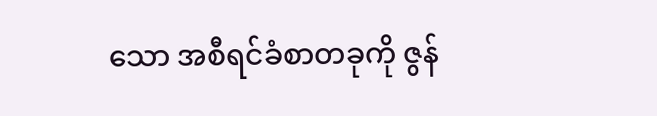သော အစီရင်ခံစာတခုကို ဇွန်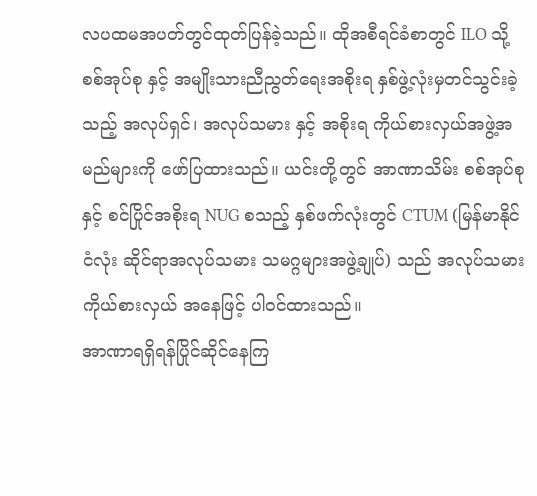လပထမအပတ်တွင်ထုတ်ပြန်ခဲ့သည်။ ထိုအစီရင်ခံစာတွင် ILO သို့ စစ်အုပ်စု နှင့် အမျိုးသားညီညွတ်ရေးအစိုးရ နှစ်ဖွဲ့လုံးမှတင်သွင်းခဲ့သည့် အလုပ်ရှင်၊ အလုပ်သမား နှင့် အစိုးရ ကိုယ်စားလှယ်အဖွဲ့အမည်များကို ဖော်ပြထားသည်။ ယင်းတို့တွင် အာဏာသိမ်း စစ်အုပ်စုနှင့် စင်ပြိုင်အစိုးရ NUG စသည့် နှစ်ဖက်လုံးတွင် CTUM (မြန်မာနိုင်ငံလုံး ဆိုင်ရာအလုပ်သမား သမဂ္ဂများအဖွဲ့ချုပ်) သည် အလုပ်သမားကိုယ်စားလှယ် အနေဖြင့် ပါဝင်ထားသည်။
အာဏာရရှိရန်ပြိုင်ဆိုင်နေကြ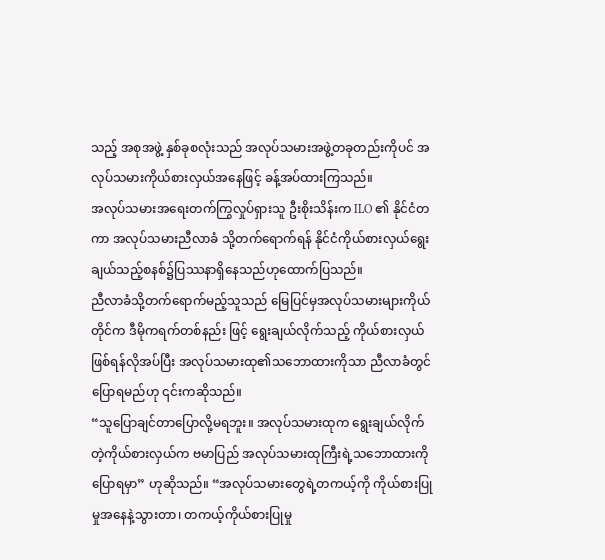သည့် အစုအဖွဲ့ နှစ်ခုစလုံးသည် အလုပ်သမားအဖွဲ့တခုတည်းကိုပင် အလုပ်သမားကိုယ်စားလှယ်အနေဖြင့် ခန့်အပ်ထားကြသည်။
အလုပ်သမားအရေးတက်ကြွလှုပ်ရှားသူ ဦးစိုးသိန်းက ILO ၏ နိုင်ငံတကာ အလုပ်သမားညီလာခံ သို့တက်ရောက်ရန် နိုင်ငံကိုယ်စားလှယ်ရွေးချယ်သည့်စနစ်၌ပြဿနာရှိနေသည်ဟုထောက်ပြသည်။
ညီလာခံသို့တက်ရောက်မည့်သူသည် မြေပြင်မှအလုပ်သမားများကိုယ်တိုင်က ဒီမိုကရက်တစ်နည်း ဖြင့် ရွေးချယ်လိုက်သည့် ကိုယ်စားလှယ်ဖြစ်ရန်လိုအပ်ပြီး အလုပ်သမားထု၏သဘောထားကိုသာ ညီလာခံတွင်ပြောရမည်ဟု ၎င်းကဆိုသည်။
“သူပြောချင်တာပြောလို့မရဘူး။ အလုပ်သမားထုက ရွေးချယ်လိုက်တဲ့ကိုယ်စားလှယ်က ဗမာပြည် အလုပ်သမားထုကြီးရဲ့သဘောထားကိုပြောရမှာ” ဟုဆိုသည်။ “အလုပ်သမားတွေရဲ့တကယ့်ကို ကိုယ်စားပြုမှုအနေနဲ့သွားတာ၊ တကယ့်ကိုယ်စားပြုမှု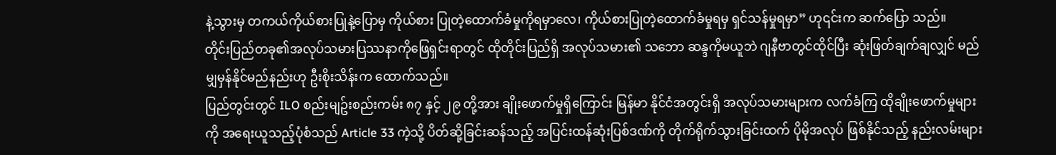နဲ့သွားမှ တကယ်ကိုယ်စားပြုနဲ့ပြောမှ ကိုယ်စား ပြုတဲ့ထောက်ခံမှုကိုရမှာလေ၊ ကိုယ်စားပြုတဲ့ထောက်ခံမှုရမှ ရှင်သန်မှုရမှာ” ဟု၎င်းက ဆက်ပြော သည်။
တိုင်းပြည်တခု၏အလုပ်သမားပြဿနာကိုဖြေရှင်းရာတွင် ထိုတိုင်းပြည်ရှိ အလုပ်သမား၏ သဘော ဆန္ဒကိုမယူဘဲ ဂျနီဗာတွင်ထိုင်ပြီး ဆုံးဖြတ်ချက်ချလျှင် မည်မျှမှန်နိုင်မည်နည်းဟု ဦးစိုးသိန်းက ထောက်သည်။
ပြည်တွင်းတွင် ILO စည်းမျဥ်းစည်းကမ်း ၈၇ နှင့် ၂၉ တို့အား ချိုးဖောက်မှုရှိကြောင်း မြန်မာ နိုင်ငံအတွင်းရှိ အလုပ်သမားများက လက်ခံကြ ထိုချိုးဖောက်မှုများကို အရေးယူသည့်ပုံစံသည် Article 33 ကဲ့သို့ ပိတ်ဆို့ခြင်းဆန်သည့် အပြင်းထန်ဆုံးပြစ်ဒဏ်ကို တိုက်ရိုက်သွားခြင်းထက် ပိုမိုအလုပ် ဖြစ်နိုင်သည့် နည်းလမ်းများ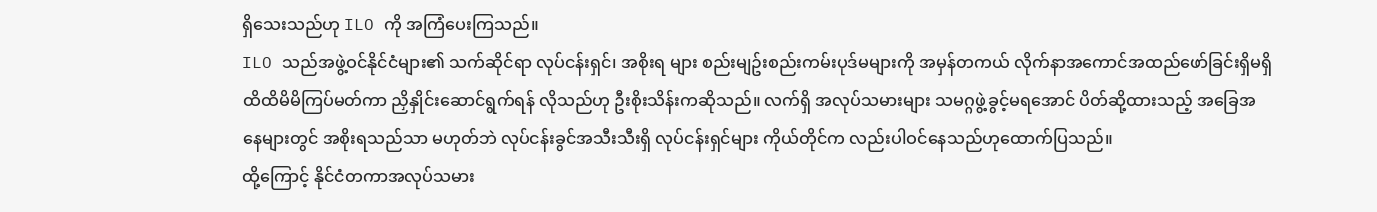ရှိသေးသည်ဟု ILO ကို အကြံပေးကြသည်။
ILO သည်အဖွဲ့ဝင်နိုင်ငံများ၏ သက်ဆိုင်ရာ လုပ်ငန်းရှင်၊ အစိုးရ များ စည်းမျဥ်းစည်းကမ်းပုဒ်မများကို အမှန်တကယ် လိုက်နာအကောင်အထည်ဖော်ခြင်းရှိမရှိ ထိထိမိမိကြပ်မတ်ကာ ညှိနှိုင်းဆောင်ရွက်ရန် လိုသည်ဟု ဦးစိုးသိန်းကဆိုသည်။ လက်ရှိ အလုပ်သမားများ သမဂ္ဂဖွဲ့ခွင့်မရအောင် ပိတ်ဆို့ထားသည့် အခြေအနေများတွင် အစိုးရသည်သာ မဟုတ်ဘဲ လုပ်ငန်းခွင်အသီးသီးရှိ လုပ်ငန်းရှင်များ ကိုယ်တိုင်က လည်းပါဝင်နေသည်ဟုထောက်ပြသည်။
ထို့ကြောင့် နိုင်ငံတကာအလုပ်သမား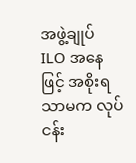အဖွဲ့ချုပ် ILO အနေဖြင့် အစိုးရသာမက လုပ်ငန်း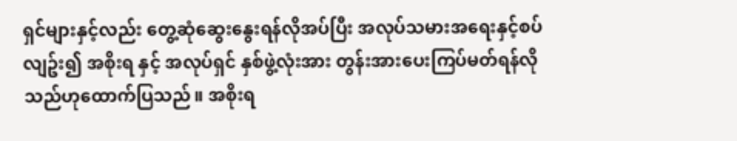ရှင်များနှင့်လည်း တွေ့ဆုံဆွေးနွေးရန်လိုအပ်ပြီး အလုပ်သမားအရေးနှင့်စပ်လျဥ်း၍ အစိုးရ နှင့် အလုပ်ရှင် နှစ်ဖွဲ့လုံးအား တွန်းအားပေးကြပ်မတ်ရန်လိုသည်ဟုထောက်ပြသည်။ အစိုးရ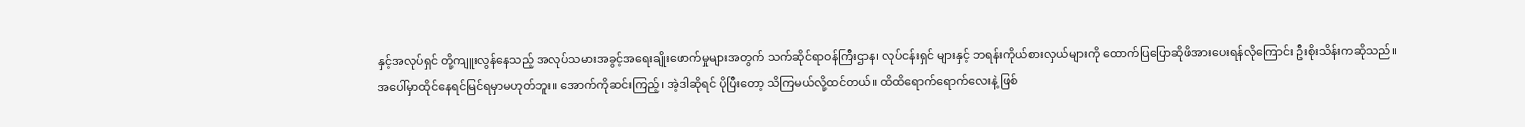နှင့်အလုပ်ရှင် တို့ကျူးလွန်နေသည့် အလုပ်သမားအခွင့်အရေးချိုးဖောက်မှုများအတွက် သက်ဆိုင်ရာဝန်ကြီးဌာန၊ လုပ်ငန်းရှင် များနှင့် ဘရန်းကိုယ်စားလှယ်များကို ထောက်ပြပြောဆိုဖိအားပေးရန်လိုကြောင်း ဦးစိုးသိန်းကဆိုသည်။
အပေါ်မှာထိုင်နေရင်မြင်ရမှာမဟုတ်ဘူး။ အောက်ကိုဆင်းကြည့်၊ အဲ့ဒါဆိုရင် ပိုပြီးတော့ သိကြမယ်လို့ထင်တယ်။ ထိထိရောက်ရောက်လေးနဲ့ ဖြစ်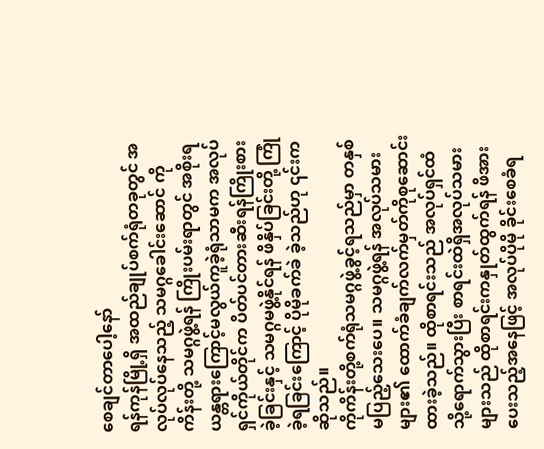စေချင်တာပေါ့နော်
ရန်ကုန်မြို့ရှိ အထည်ချုပ်စက်ရုံတခုတွင် အလုပ်လုပ်နေသည့် သမဂ္ဂခေါင်းဆောင် ကိုကိန်းတို့ သမဂ္ဂဖွဲ့ရန် ကြိုးပမ်းရာတွင် အစိုးရယန္တရားကြောင့်မလွယ်ကူခဲ့ရုံသာမက အလုပ်ရှင်ကိုယ်တိုင်က ပိတ်ပင်တားဆီးရန်ကြိုးစားခဲ့ခြင်းနှင့် သမဂ္ဂမဖွဲ့နိုင်ရန် ဖိနှိပ်ခြင်းတို့ ကြုံခဲ့ရခြင်းကြောင့် ပိုမိုခက်ခဲ ခဲ့သည်ဟု ၎င်းကဆိုသည်။
ကိုကိန်းတို့စက်ရုံသမဂ္ဂဖွဲ့ခွင့်ရသည်မှာ တနှစ်မပြည့်သေးပေ။ သမဂ္ဂဖွဲ့ရန် အလုပ်သမားများ၏ ထောက်ခံချက်လက်မှတ်ကိုစုဆောင်းထားခဲ့သည်။ ထိုစာရင်းသည် အလုပ်ရှင်ထံသို့ရောက်သွားပြီး စာရင်းထဲရှိအလုပ်သမားများသည် ထိုစာရင်းကနှုတ်ထွက်ရန် ဖိအားပေးသည့်အနေဖြင့် အလုပ်ပိုမို ခိုင်းစေခံရ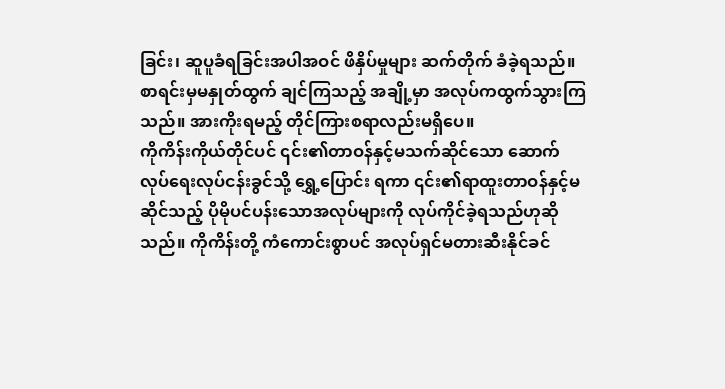ခြင်း၊ ဆူပူခံရခြင်းအပါအဝင် ဖိနှိပ်မှုများ ဆက်တိုက် ခံခဲ့ရသည်။ စာရင်းမှမနှုတ်ထွက် ချင်ကြသည့် အချို့မှာ အလုပ်ကထွက်သွားကြသည်။ အားကိုးရမည့် တိုင်ကြားစရာလည်းမရှိပေ။
ကိုကိန်းကိုယ်တိုင်ပင် ၎င်း၏တာဝန်နှင့်မသက်ဆိုင်သော ဆောက်လုပ်ရေးလုပ်ငန်းခွင်သို့ ရွှေ့ပြောင်း ရကာ ၎င်း၏ရာထူးတာဝန်နှင့်မဆိုင်သည့် ပိုမိုပင်ပန်းသောအလုပ်များကို လုပ်ကိုင်ခဲ့ရသည်ဟုဆို သည်။ ကိုကိန်းတို့ ကံကောင်းစွာပင် အလုပ်ရှင်မတားဆီးနိုင်ခင်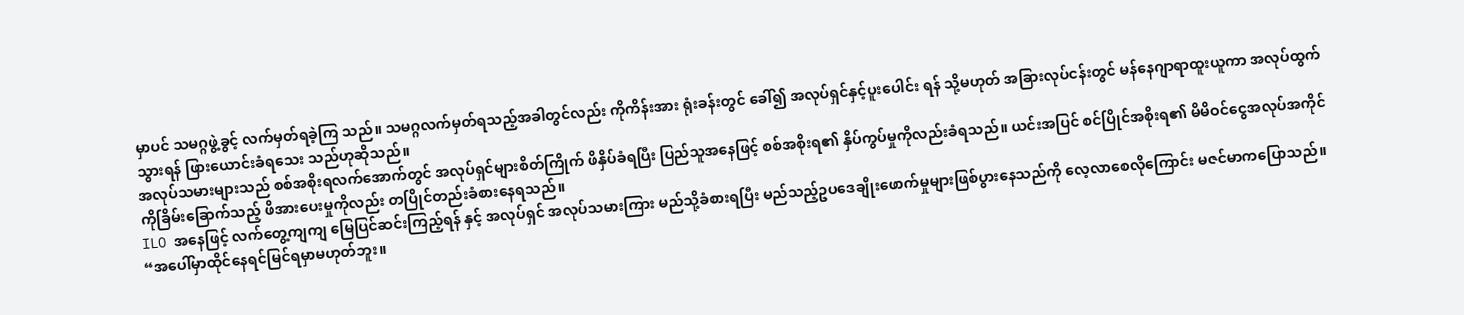မှာပင် သမဂ္ဂဖွဲ့ခွင့် လက်မှတ်ရခဲ့ကြ သည်။ သမဂ္ဂလက်မှတ်ရသည့်အခါတွင်လည်း ကိုကိန်းအား ရုံးခန်းတွင် ခေါ်၍ အလုပ်ရှင်နှင့်ပူးပေါင်း ရန် သို့မဟုတ် အခြားလုပ်ငန်းတွင် မန်နေဂျာရာထူးယူကာ အလုပ်ထွက်သွားရန် ဖြားယောင်းခံရသေး သည်ဟုဆိုသည်။
အလုပ်သမားများသည် စစ်အစိုးရလက်အောက်တွင် အလုပ်ရှင်များစိတ်ကြိုက် ဖိနှိပ်ခံရပြီး ပြည်သူအနေဖြင့် စစ်အစိုးရ၏ နှိပ်ကွပ်မှုကိုလည်းခံရသည်။ ယင်းအပြင် စင်ပြိုင်အစိုးရ၏ မိမိဝင်ငွေအလုပ်အကိုင်ကိုခြိမ်းခြောက်သည့် ဖိအားပေးမှုကိုလည်း တပြိုင်တည်းခံစားနေရသည်။
ILO အနေဖြင့် လက်တွေ့ကျကျ မြေပြင်ဆင်းကြည့်ရန် နှင့် အလုပ်ရှင် အလုပ်သမားကြား မည်သို့ခံစားရပြီး မည်သည့်ဥပဒေချိုးဖောက်မှုများဖြစ်ပွားနေသည်ကို လေ့လာစေလိုကြောင်း မဇင်မာကပြောသည်။
“အပေါ်မှာထိုင်နေရင်မြင်ရမှာမဟုတ်ဘူး။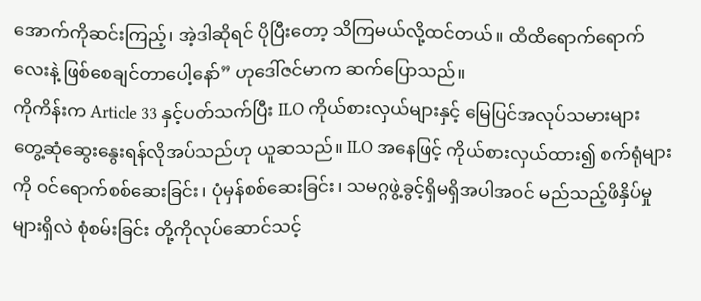အောက်ကိုဆင်းကြည့်၊ အဲ့ဒါဆိုရင် ပိုပြီးတော့ သိကြမယ်လို့ထင်တယ်။ ထိထိရောက်ရောက်လေးနဲ့ ဖြစ်စေချင်တာပေါ့နော်” ဟုဒေါ်ဇင်မာက ဆက်ပြောသည်။
ကိုကိန်းက Article 33 နှင့်ပတ်သက်ပြီး ILO ကိုယ်စားလှယ်များနှင့် မြေပြင်အလုပ်သမားများ တွေ့ဆုံဆွေးနွေးရန်လိုအပ်သည်ဟု ယူဆသည်။ ILO အနေဖြင့် ကိုယ်စားလှယ်ထား၍ စက်ရုံများကို ဝင်ရောက်စစ်ဆေးခြင်း၊ ပုံမှန်စစ်ဆေးခြင်း၊ သမဂ္ဂဖွဲ့ခွင့်ရှိမရှိအပါအဝင် မည်သည့်ဖိနှိပ်မှုများရှိလဲ စုံစမ်းခြင်း တို့ကိုလုပ်ဆောင်သင့်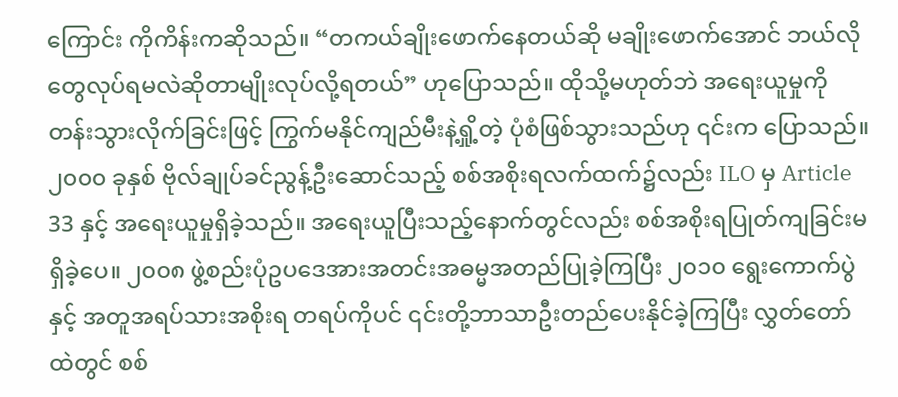ကြောင်း ကိုကိန်းကဆိုသည်။ “တကယ်ချိုးဖောက်နေတယ်ဆို မချိုးဖောက်အောင် ဘယ်လိုတွေလုပ်ရမလဲဆိုတာမျိုးလုပ်လို့ရတယ်” ဟုပြောသည်။ ထိုသို့မဟုတ်ဘဲ အရေးယူမှုကို တန်းသွားလိုက်ခြင်းဖြင့် ကြွက်မနိုင်ကျည်မီးနဲ့ရှို့တဲ့ ပုံစံဖြစ်သွားသည်ဟု ၎င်းက ပြောသည်။
၂၀၀၀ ခုနှစ် ဗိုလ်ချုပ်ခင်ညွန့်ဦးဆောင်သည့် စစ်အစိုးရလက်ထက်၌လည်း ILO မှ Article 33 နှင့် အရေးယူမှုရှိခဲ့သည်။ အရေးယူပြီးသည့်နောက်တွင်လည်း စစ်အစိုးရပြုတ်ကျခြင်းမရှိခဲ့ပေ။ ၂၀၀၈ ဖွဲ့စည်းပုံဥပဒေအားအတင်းအဓမ္မအတည်ပြုခဲ့ကြပြီး ၂၀၁၀ ရွေးကောက်ပွဲနှင့် အတူအရပ်သားအစိုးရ တရပ်ကိုပင် ၎င်းတို့ဘာသာဦးတည်ပေးနိုင်ခဲ့ကြပြီး လွှတ်တော်ထဲတွင် စစ်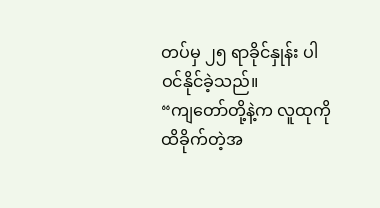တပ်မှ ၂၅ ရာခိုင်နှုန်း ပါဝင်နိုင်ခဲ့သည်။
“ကျတော်တို့နဲ့က လူထုကိုထိခိုက်တဲ့အ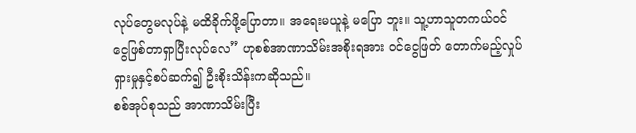လုပ်တွေမလုပ်နဲ့ မထိခိုက်ဖို့ပြောတာ။ အရေးမယူနဲ့ မပြော ဘူး။ သူ့ဟာသူတကယ်ဝင်ငွေဖြစ်တာရှာပြီးလုပ်လေ” ဟုစစ်အာဏာသိမ်းအစိုးရအား ဝင်ငွေဖြတ် တောက်မည့်လှုပ်ရှားမှုနှင့်စပ်ဆက်၍ ဦးစိုးသိန်းကဆိုသည်။
စစ်အုပ်စုသည် အာဏာသိမ်းပြီး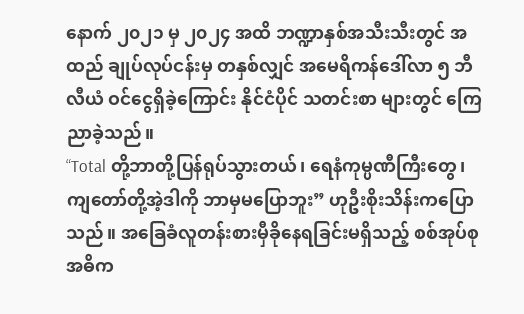နောက် ၂၀၂၁ မှ ၂၀၂၄ အထိ ဘဏ္ဍာနှစ်အသီးသီးတွင် အထည် ချုပ်လုပ်ငန်းမှ တနှစ်လျှင် အမေရိကန်ဒေါ်လာ ၅ ဘီလီယံ ဝင်ငွေရှိခဲ့ကြောင်း နိုင်ငံပိုင် သတင်းစာ များတွင် ကြေညာခဲ့သည်။
“Total တို့ဘာတို့ပြန်ရုပ်သွားတယ်၊ ရေနံကုမ္ပဏီကြီးတွေ၊ ကျတော်တို့အဲ့ဒါကို ဘာမှမပြောဘူး” ဟုဦးစိုးသိန်းကပြောသည်။ အခြေခံလူတန်းစားမှီခိုနေရခြင်းမရှိသည့် စစ်အုပ်စုအဓိက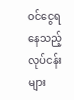ဝင်ငွေရ နေသည့်လုပ်ငန်းများ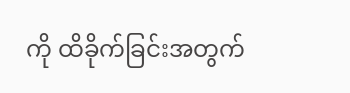ကို ထိခိုက်ခြင်းအတွက်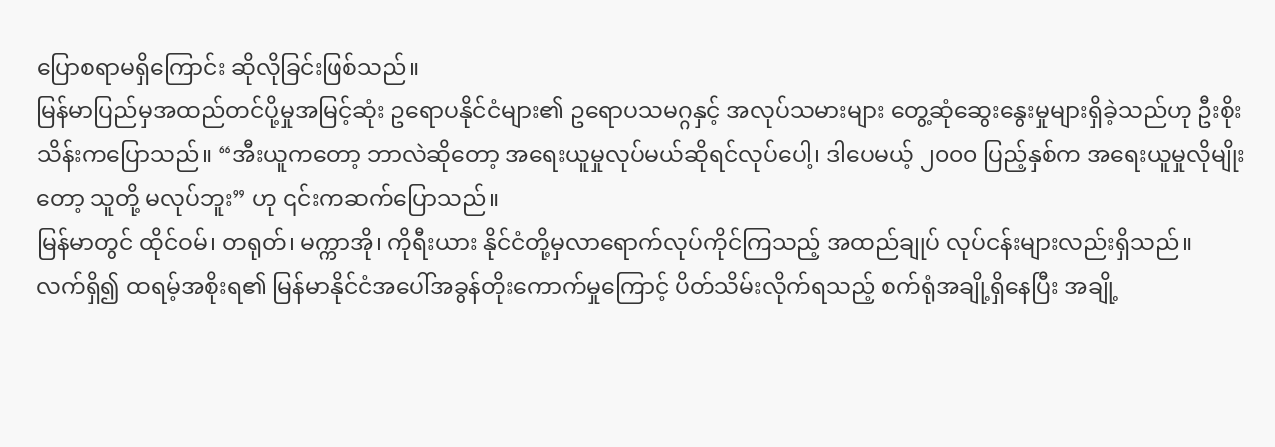ပြောစရာမရှိကြောင်း ဆိုလိုခြင်းဖြစ်သည်။
မြန်မာပြည်မှအထည်တင်ပို့မှုအမြင့်ဆုံး ဥရောပနိုင်ငံများ၏ ဥရောပသမဂ္ဂနှင့် အလုပ်သမားများ တွေ့ဆုံဆွေးနွေးမှုများရှိခဲ့သည်ဟု ဦးစိုးသိန်းကပြောသည်။ “အီးယူကတော့ ဘာလဲဆိုတော့ အရေးယူမှုလုပ်မယ်ဆိုရင်လုပ်ပေါ့၊ ဒါပေမယ့် ၂၀၀၀ ပြည့်နှစ်က အရေးယူမှုလိုမျိုးတော့ သူတို့ မလုပ်ဘူး” ဟု ၎င်းကဆက်ပြောသည်။
မြန်မာတွင် ထိုင်ဝမ်၊ တရုတ်၊ မက္ကာအို၊ ကိုရီးယား နိုင်ငံတို့မှလာရောက်လုပ်ကိုင်ကြသည့် အထည်ချုပ် လုပ်ငန်းများလည်းရှိသည်။
လက်ရှိ၍ ထရမ့်အစိုးရ၏ မြန်မာနိုင်ငံအပေါ်အခွန်တိုးကောက်မှုကြောင့် ပိတ်သိမ်းလိုက်ရသည့် စက်ရုံအချို့ရှိနေပြီး အချို့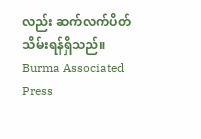လည်း ဆက်လက်ပိတ်သိမ်းရန်ရှိသည်။
Burma Associated Press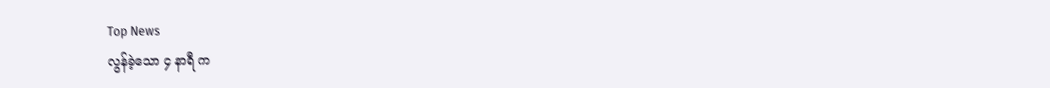Top News
လွန်ခဲ့သော ၄ နာရီ က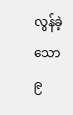လွန်ခဲ့သော ၉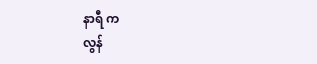နာရီ က
လွန်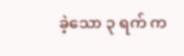ခဲ့သော ၃ ရက် က